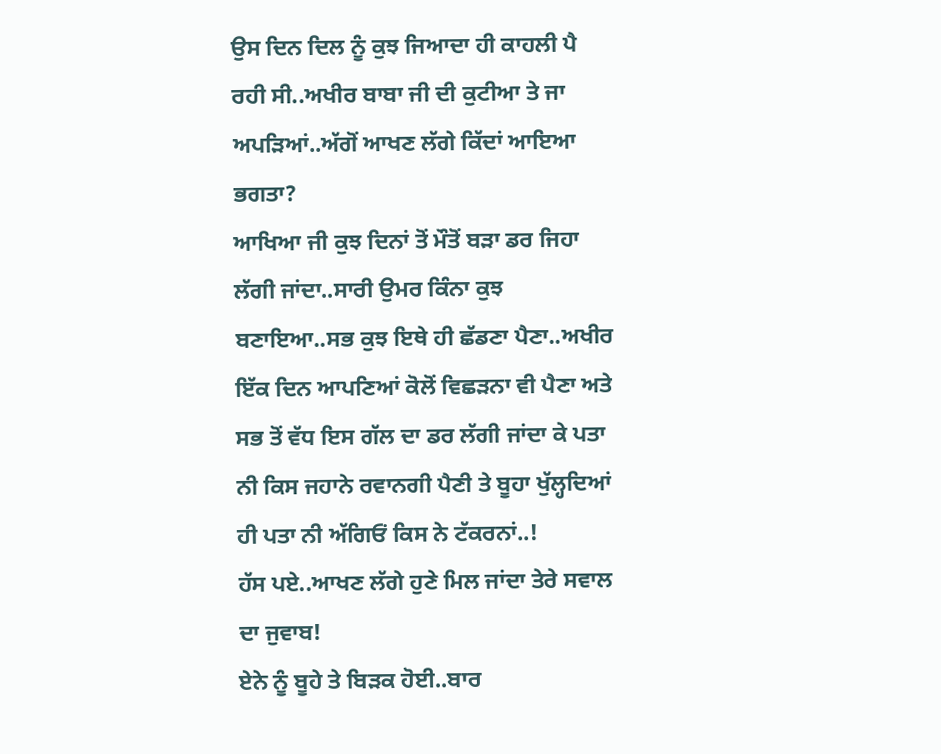ਉਸ ਦਿਨ ਦਿਲ ਨੂੰ ਕੁਝ ਜਿਆਦਾ ਹੀ ਕਾਹਲੀ ਪੈ ਰਹੀ ਸੀ..ਅਖੀਰ ਬਾਬਾ ਜੀ ਦੀ ਕੁਟੀਆ ਤੇ ਜਾ ਅਪੜਿਆਂ..ਅੱਗੋਂ ਆਖਣ ਲੱਗੇ ਕਿੱਦਾਂ ਆਇਆ ਭਗਤਾ?
ਆਖਿਆ ਜੀ ਕੁਝ ਦਿਨਾਂ ਤੋਂ ਮੌਤੋਂ ਬੜਾ ਡਰ ਜਿਹਾ ਲੱਗੀ ਜਾਂਦਾ..ਸਾਰੀ ਉਮਰ ਕਿੰਨਾ ਕੁਝ ਬਣਾਇਆ..ਸਭ ਕੁਝ ਇਥੇ ਹੀ ਛੱਡਣਾ ਪੈਣਾ..ਅਖੀਰ ਇੱਕ ਦਿਨ ਆਪਣਿਆਂ ਕੋਲੋਂ ਵਿਛੜਨਾ ਵੀ ਪੈਣਾ ਅਤੇ ਸਭ ਤੋਂ ਵੱਧ ਇਸ ਗੱਲ ਦਾ ਡਰ ਲੱਗੀ ਜਾਂਦਾ ਕੇ ਪਤਾ ਨੀ ਕਿਸ ਜਹਾਨੇ ਰਵਾਨਗੀ ਪੈਣੀ ਤੇ ਬੂਹਾ ਖੁੱਲ੍ਹਦਿਆਂ ਹੀ ਪਤਾ ਨੀ ਅੱਗਿਓਂ ਕਿਸ ਨੇ ਟੱਕਰਨਾਂ..!
ਹੱਸ ਪਏ..ਆਖਣ ਲੱਗੇ ਹੁਣੇ ਮਿਲ ਜਾਂਦਾ ਤੇਰੇ ਸਵਾਲ ਦਾ ਜੁਵਾਬ!
ਏਨੇ ਨੂੰ ਬੂਹੇ ਤੇ ਬਿੜਕ ਹੋਈ..ਬਾਰ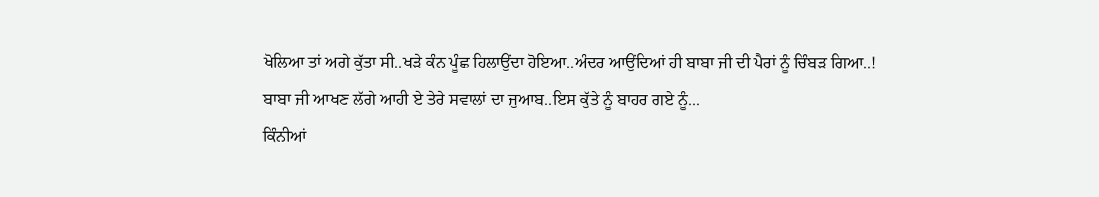ਖੋਲਿਆ ਤਾਂ ਅਗੇ ਕੁੱਤਾ ਸੀ..ਖੜੇ ਕੰਨ ਪੂੰਛ ਹਿਲਾਉਂਦਾ ਹੋਇਆ..ਅੰਦਰ ਆਉਂਦਿਆਂ ਹੀ ਬਾਬਾ ਜੀ ਦੀ ਪੈਰਾਂ ਨੂੰ ਚਿੰਬੜ ਗਿਆ..!
ਬਾਬਾ ਜੀ ਆਖਣ ਲੱਗੇ ਆਹੀ ਏ ਤੇਰੇ ਸਵਾਲਾਂ ਦਾ ਜੁਆਬ..ਇਸ ਕੁੱਤੇ ਨੂੰ ਬਾਹਰ ਗਏ ਨੂੰ...
ਕਿੰਨੀਆਂ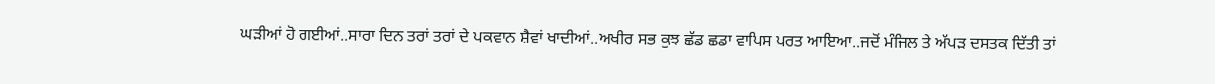ਘੜੀਆਂ ਹੋ ਗਈਆਂ..ਸਾਰਾ ਦਿਨ ਤਰਾਂ ਤਰਾਂ ਦੇ ਪਕਵਾਨ ਸ਼ੈਵਾਂ ਖਾਦੀਆਂ..ਅਖੀਰ ਸਭ ਕੁਝ ਛੱਡ ਛਡਾ ਵਾਪਿਸ ਪਰਤ ਆਇਆ..ਜਦੋਂ ਮੰਜਿਲ ਤੇ ਅੱਪੜ ਦਸਤਕ ਦਿੱਤੀ ਤਾਂ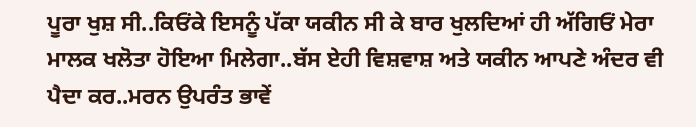ਪੂਰਾ ਖੁਸ਼ ਸੀ..ਕਿਓਂਕੇ ਇਸਨੂੰ ਪੱਕਾ ਯਕੀਨ ਸੀ ਕੇ ਬਾਰ ਖੁਲਦਿਆਂ ਹੀ ਅੱਗਿਓਂ ਮੇਰਾ ਮਾਲਕ ਖਲੋਤਾ ਹੋਇਆ ਮਿਲੇਗਾ..ਬੱਸ ਏਹੀ ਵਿਸ਼ਵਾਸ਼ ਅਤੇ ਯਕੀਨ ਆਪਣੇ ਅੰਦਰ ਵੀ ਪੈਦਾ ਕਰ..ਮਰਨ ਉਪਰੰਤ ਭਾਵੇਂ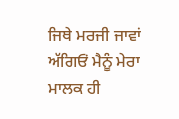ਜਿਥੇ ਮਰਜੀ ਜਾਵਾਂ ਅੱਗਿਓਂ ਮੈਨੂੰ ਮੇਰਾ ਮਾਲਕ ਹੀ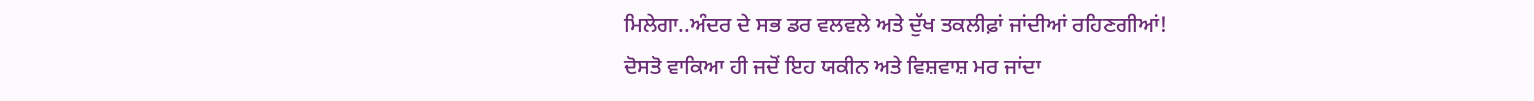ਮਿਲੇਗਾ..ਅੰਦਰ ਦੇ ਸਭ ਡਰ ਵਲਵਲੇ ਅਤੇ ਦੁੱਖ ਤਕਲੀਫ਼ਾਂ ਜਾਂਦੀਆਂ ਰਹਿਣਗੀਆਂ!
ਦੋਸਤੋ ਵਾਕਿਆ ਹੀ ਜਦੋਂ ਇਹ ਯਕੀਨ ਅਤੇ ਵਿਸ਼ਵਾਸ਼ ਮਰ ਜਾਂਦਾ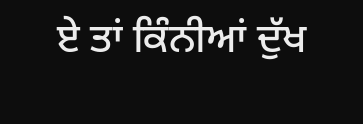ਏ ਤਾਂ ਕਿੰਨੀਆਂ ਦੁੱਖ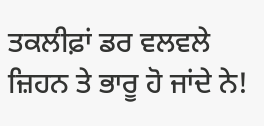ਤਕਲੀਫ਼ਾਂ ਡਰ ਵਲਵਲੇ ਜ਼ਿਹਨ ਤੇ ਭਾਰੂ ਹੋ ਜਾਂਦੇ ਨੇ!